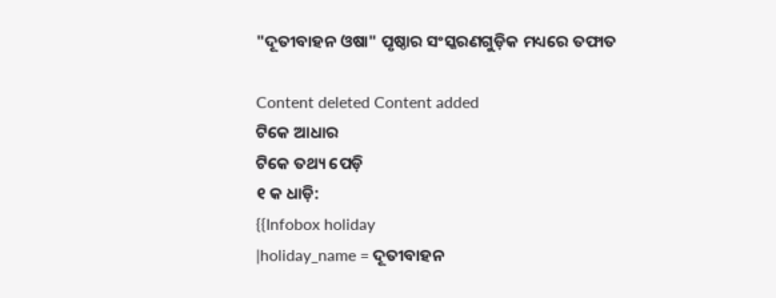"ଦୂତୀବାହନ ଓଷା" ପୃଷ୍ଠାର ସଂସ୍କରଣ‌ଗୁଡ଼ିକ ମଧ୍ୟରେ ତଫାତ

Content deleted Content added
ଟିକେ ଆଧାର
ଟିକେ ତଥ୍ୟ ପେଡ଼ି
୧ କ ଧାଡ଼ି:
{{Infobox holiday
|holiday_name = ଦୂତୀବାହନ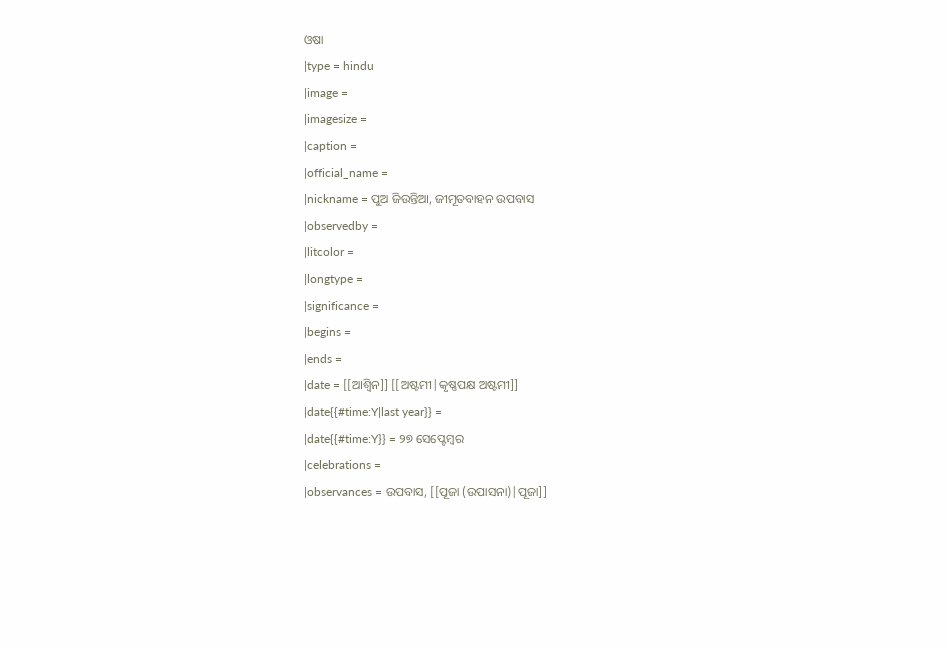ଓଷା
|type = hindu
|image =
|imagesize =
|caption =
|official_name =
|nickname = ପୁଅ ଜିଉନ୍ତିଆ, ଜୀମୂତବାହନ ଉପବାସ
|observedby =
|litcolor =
|longtype =
|significance =
|begins =
|ends =
|date = [[ଆଶ୍ଵିନ]] [[ଅଷ୍ଟମୀ|କୃଷ୍ଣପକ୍ଷ ଅଷ୍ଟମୀ]]
|date{{#time:Y|last year}} =
|date{{#time:Y}} = ୨୭ ସେପ୍ଟେମ୍ବର
|celebrations =
|observances = ଉପବାସ, [[ପୂଜା (ଉପାସନା)|ପୂଜା]]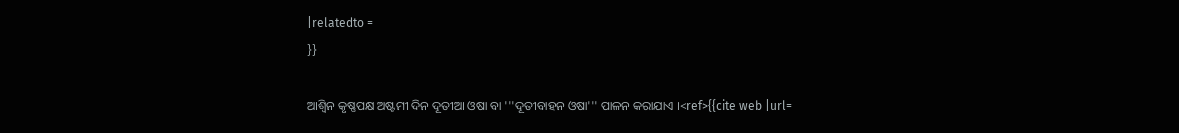|relatedto =
}}

ଆଶ୍ଵିନ କୃଷ୍ଣପକ୍ଷ ଅଷ୍ଟମୀ ଦିନ ଦୂତୀଆ ଓଷା ବା '''ଦୂତୀବାହନ ଓଷା''' ପାଳନ କରାଯାଏ ।<ref>{{cite web |url=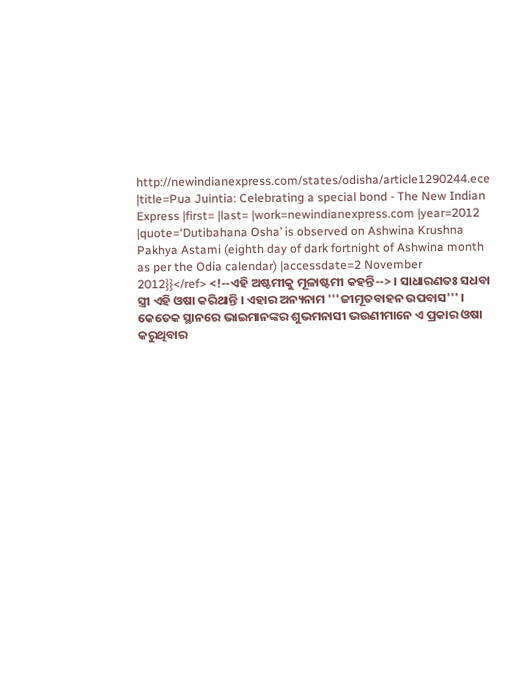http://newindianexpress.com/states/odisha/article1290244.ece |title=Pua Juintia: Celebrating a special bond - The New Indian Express |first= |last= |work=newindianexpress.com |year=2012 |quote=‘Dutibahana Osha’ is observed on Ashwina Krushna Pakhya Astami (eighth day of dark fortnight of Ashwina month as per the Odia calendar) |accessdate=2 November 2012}}</ref> <!--ଏହି ଅଷ୍ଟମୀକୁ ମୂଳାଷ୍ଟମୀ କହନ୍ତି--> । ସାଧାରଣତଃ ସଧବା ସ୍ତ୍ରୀ ଏହି ଓଷା କରିଥାନ୍ତି । ଏହାର ଅନ୍ୟନାମ '''ଜୀମୂତବାହନ ଉପବାସ''' । କେତେକ ସ୍ଥାନରେ ଭାଇମାନଙ୍କର ଶୁଭମନାସୀ ଭଉଣୀମାନେ ଏ ପ୍ରକାର ଓଷା କରୁଥିବାର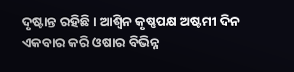ଦୃଷ୍ଟାନ୍ତ ରହିଛି । ଆଶ୍ଵିନ କୃଷ୍ଣପକ୍ଷ ଅଷ୍ଟମୀ ଦିନ ଏକବାର କରି ଓଷାର ବିଭିନ୍ନ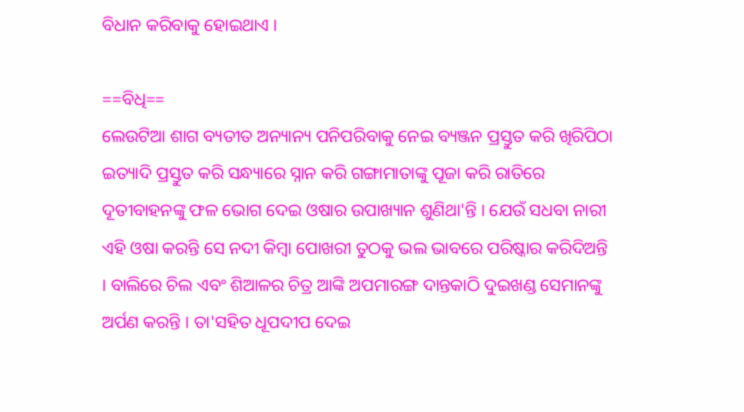ବିଧାନ କରିବାକୁ ହୋଇଥାଏ ।

==ବିଧି==
ଲେଉଟିଆ ଶାଗ ବ୍ୟତୀତ ଅନ୍ୟାନ୍ୟ ପନିପରିବାକୁ ନେଇ ବ୍ୟଞ୍ଜନ ପ୍ରସ୍ତୁତ କରି ଖିରିପିଠା ଇତ୍ୟାଦି ପ୍ରସ୍ତୁତ କରି ସନ୍ଧ୍ୟାରେ ସ୍ନାନ କରି ଗଙ୍ଗାମାତାଙ୍କୁ ପୂଜା କରି ରାତିରେ ଦୂତୀବାହନଙ୍କୁ ଫଳ ଭୋଗ ଦେଇ ଓଷାର ଉପାଖ୍ୟାନ ଶୁଣିଥା'ନ୍ତି । ଯେଉଁ ସଧବା ନାରୀ ଏହି ଓଷା କରନ୍ତି ସେ ନଦୀ କିମ୍ବା ପୋଖରୀ ତୁଠକୁ ଭଲ ଭାବରେ ପରିଷ୍କାର କରିଦିଅନ୍ତି । ବାଲିରେ ଚିଲ ଏବଂ ଶିଆଳର ଚିତ୍ର ଆଙ୍କି ଅପମାରଙ୍ଗ ଦାନ୍ତକାଠି ଦୁଇଖଣ୍ଡ ସେମାନଙ୍କୁ ଅର୍ପଣ କରନ୍ତି । ତା'ସହିତ ଧୂପଦୀପ ଦେଇ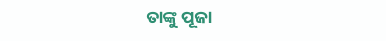ତାଙ୍କୁ ପୂଜା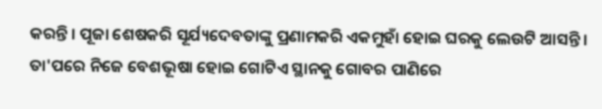କରନ୍ତି । ପୂଜା ଶେଷକରି ସୂର୍ଯ୍ୟଦେବତାଙ୍କୁ ପ୍ରଣାମକରି ଏକମୁହାଁ ହୋଇ ଘରକୁ ଲେଉଟି ଆସନ୍ତି । ତା'ପରେ ନିଜେ ବେଶଭୂଷା ହୋଇ ଗୋଟିଏ ସ୍ଥାନକୁ ଗୋବର ପାଣିରେ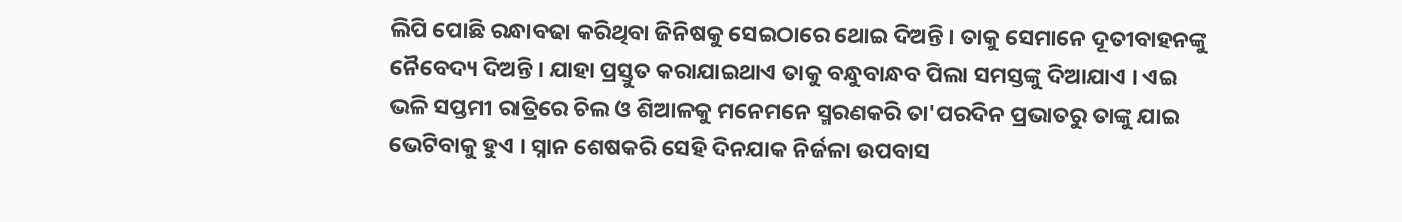ଲିପି ପୋଛି ରନ୍ଧାବଢା କରିଥିବା ଜିନିଷକୁ ସେଇଠାରେ ଥୋଇ ଦିଅନ୍ତି । ତାକୁ ସେମାନେ ଦୂତୀବାହନଙ୍କୁ ନୈବେଦ୍ୟ ଦିଅନ୍ତି । ଯାହା ପ୍ରସ୍ତୁତ କରାଯାଇଥାଏ ତାକୁ ବନ୍ଧୁବାନ୍ଧବ ପିଲା ସମସ୍ତଙ୍କୁ ଦିଆଯାଏ । ଏଇ ଭଳି ସପ୍ତମୀ ରାତ୍ରିରେ ଚିଲ ଓ ଶିଆଳକୁ ମନେମନେ ସ୍ମରଣକରି ତା'ପରଦିନ ପ୍ରଭାତରୁ ତାଙ୍କୁ ଯାଇ ଭେଟିବାକୁ ହୁଏ । ସ୍ନାନ ଶେଷକରି ସେହି ଦିନଯାକ ନିର୍ଜଳା ଉପବାସ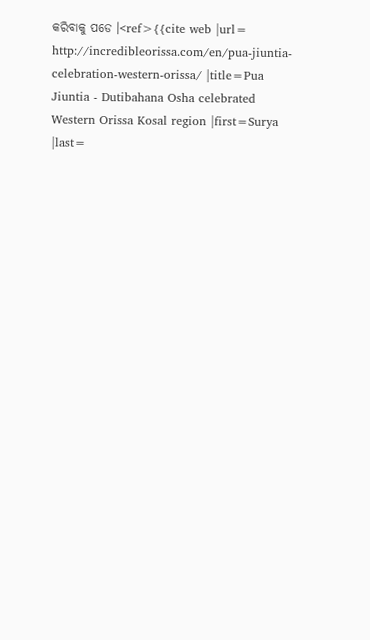କରିବାକୁ ପଡେ ।<ref>{{cite web |url= http://incredibleorissa.com/en/pua-jiuntia-celebration-western-orissa/ |title=Pua Jiuntia - Dutibahana Osha celebrated Western Orissa Kosal region |first=Surya |last=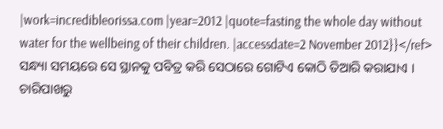|work=incredibleorissa.com |year=2012 |quote=fasting the whole day without water for the wellbeing of their children. |accessdate=2 November 2012}}</ref> ସନ୍ଧ୍ୟା ସମୟରେ ସେ ସ୍ଥାନକୁ ପବିତ୍ର କରି ସେଠାରେ ଗୋଟିଏ କୋଠି ତିଆରି କରାଯାଏ । ଚାରିପାଖରୁ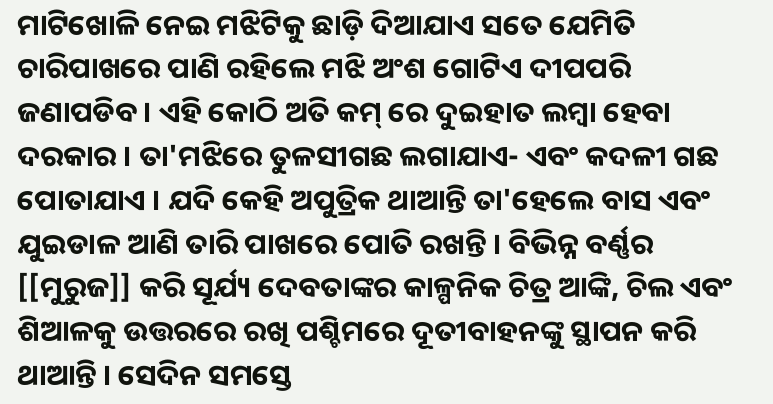ମାଟିଖୋଳି ନେଇ ମଝିଟିକୁ ଛାଡ଼ି ଦିଆଯାଏ ସତେ ଯେମିତି ଚାରିପାଖରେ ପାଣି ରହିଲେ ମଝି ଅଂଶ ଗୋଟିଏ ଦୀପପରି ଜଣାପଡିବ । ଏହି କୋଠି ଅତି କମ୍ ରେ ଦୁଇହାତ ଲମ୍ବା ହେବା ଦରକାର । ତା'ମଝିରେ ତୁଳସୀଗଛ ଲଗାଯାଏ- ଏବଂ କଦଳୀ ଗଛ ପୋତାଯାଏ । ଯଦି କେହି ଅପୁତ୍ରିକ ଥାଆନ୍ତି ତା'ହେଲେ ବାସ ଏବଂ ଯୁଇଡାଳ ଆଣି ତାରି ପାଖରେ ପୋତି ରଖନ୍ତି । ବିଭିନ୍ନ ବର୍ଣ୍ଣର [[ମୁରୁଜ]] କରି ସୂର୍ଯ୍ୟ ଦେବତାଙ୍କର କାଳ୍ପନିକ ଚିତ୍ର ଆଙ୍କି, ଚିଲ ଏବଂ ଶିଆଳକୁ ଉତ୍ତରରେ ରଖି ପଶ୍ଚିମରେ ଦୂତୀବାହନଙ୍କୁ ସ୍ଥାପନ କରି ଥାଆନ୍ତି । ସେଦିନ ସମସ୍ତେ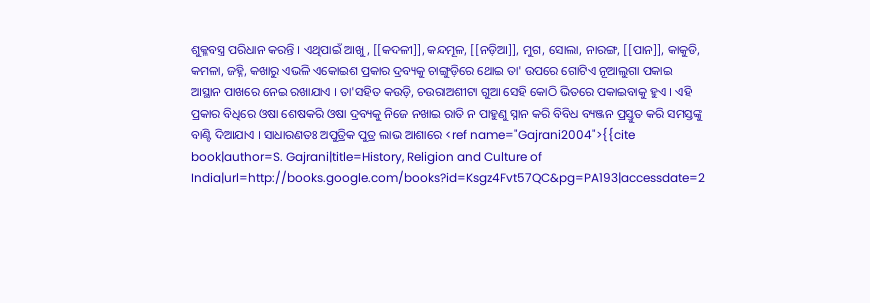ଶୁକ୍ଳବସ୍ତ୍ର ପରିଧାନ କରନ୍ତି । ଏଥିପାଇଁ ଆଖୁ, [[କଦଳୀ]], କନ୍ଦମୂଳ, [[ନଡ଼ିଆ]], ମୁଗ, ସୋଲା, ନାରଙ୍ଗ, [[ପାନ]], କାକୁଡି, କମଳା, ଜହ୍ନି, କଖାରୁ ଏଭଳି ଏକୋଇଶ ପ୍ରକାର ଦ୍ରବ୍ୟକୁ ଚାଙ୍ଗୁଡ଼ିରେ ଥୋଇ ତା' ଉପରେ ଗୋଟିଏ ନୂଆଲୁଗା ପକାଇ ଆସ୍ଥାନ ପାଖରେ ନେଇ ରଖାଯାଏ । ତା'ସହିତ କଉଡ଼ି, ଚଉରାଅଶୀଟା ଗୁଆ ସେହି କୋଠି ଭିତରେ ପକାଇବାକୁ ହୁଏ । ଏହି ପ୍ରକାର ବିଧିରେ ଓଷା ଶେଷକରି ଓଷା ଦ୍ରବ୍ୟକୁ ନିଜେ ନଖାଇ ରାତି ନ ପାହୁଣୁ ସ୍ନାନ କରି ବିବିଧ ବ୍ୟଞ୍ଜନ ପ୍ରସ୍ତୁତ କରି ସମସ୍ତଙ୍କୁ ବାଣ୍ଟି ଦିଆଯାଏ । ସାଧାରଣତଃ ଅପୁତ୍ରିକ ପୁତ୍ର ଲାଭ ଆଶାରେ <ref name="Gajrani2004">{{cite book|author=S. Gajrani|title=History, Religion and Culture of India|url=http://books.google.com/books?id=Ksgz4Fvt57QC&pg=PA193|accessdate=2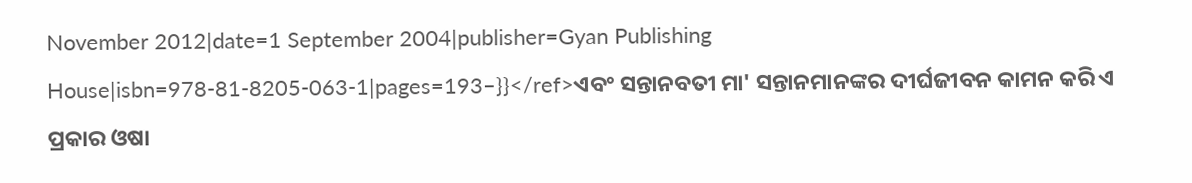November 2012|date=1 September 2004|publisher=Gyan Publishing House|isbn=978-81-8205-063-1|pages=193–}}</ref>ଏବଂ ସନ୍ତାନବତୀ ମା' ସନ୍ତାନମାନଙ୍କର ଦୀର୍ଘଜୀବନ କାମନ କରି ଏ ପ୍ରକାର ଓଷା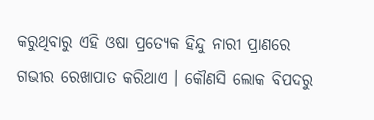କରୁଥିବାରୁ ଏହି ଓଷା ପ୍ରତ୍ୟେକ ହିନ୍ଦୁ ନାରୀ ପ୍ରାଣରେ ଗଭୀର ରେଖାପାତ କରିଥାଏ । କୌଣସି ଲୋକ ବିପଦରୁ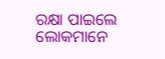ରକ୍ଷା ପାଇଲେ ଲୋକମାନେ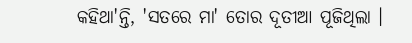କହିଥା'ନ୍ତି, 'ସତରେ ମା' ତୋର ଦୂତୀଆ ପୂଜିଥିଲା ।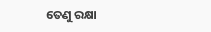ତେଣୁ ରକ୍ଷା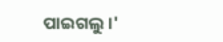ପାଇଗଲୁ ।'